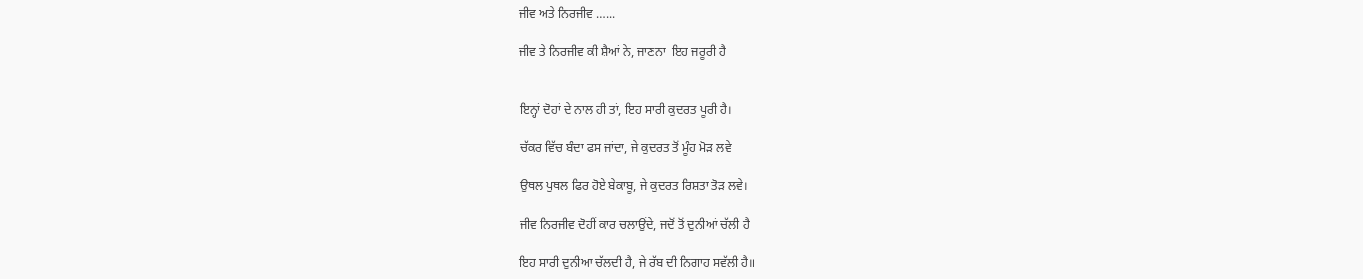ਜੀਵ ਅਤੇ ਨਿਰਜੀਵ …...

ਜੀਵ ਤੇ ਨਿਰਜੀਵ ਕੀ ਸ਼ੈਆਂ ਨੇ, ਜਾਣਨਾ  ਇਹ ਜਰੂਰੀ ਹੈ


ਇਨ੍ਹਾਂ ਦੋਹਾਂ ਦੇ ਨਾਲ ਹੀ ਤਾਂ, ਇਹ ਸਾਰੀ ਕੁਦਰਤ ਪੂਰੀ ਹੈ।

ਚੱਕਰ ਵਿੱਚ ਬੰਦਾ ਫਸ ਜਾਂਦਾ, ਜੇ ਕੁਦਰਤ ਤੋਂ ਮੂੰਹ ਮੋੜ ਲਵੇ

ਉਥਲ ਪੁਥਲ ਫਿਰ ਹੋਏ ਬੇਕਾਬੂ, ਜੇ ਕੁਦਰਤ ਰਿਸ਼ਤਾ ਤੋੜ ਲਵੇ।

ਜੀਵ ਨਿਰਜੀਵ ਦੋਹੀਂ ਕਾਰ ਚਲਾਉਂਦੇ, ਜਦੋਂ ਤੋਂ ਦੁਨੀਆਂ ਚੱਲੀ ਹੈ

ਇਹ ਸਾਰੀ ਦੁਨੀਆ ਚੱਲਦੀ ਹੈ, ਜੇ ਰੱਬ ਦੀ ਨਿਗਾਹ ਸਵੱਲੀ ਹੈ॥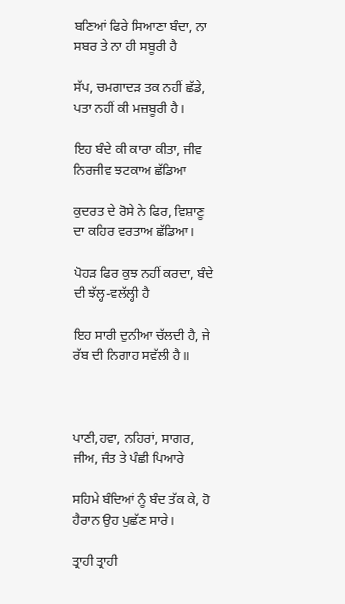ਬਣਿਆਂ ਫਿਰੇ ਸਿਆਣਾ ਬੰਦਾ, ਨਾ ਸਬਰ ਤੇ ਨਾ ਹੀ ਸਬੂਰੀ ਹੈ

ਸੱਪ, ਚਮਗਾਦੜ ਤਕ ਨਹੀਂ ਛੱਡੇ, ਪਤਾ ਨਹੀਂ ਕੀ ਮਜ਼ਬੂਰੀ ਹੈ।

ਇਹ ਬੰਦੇ ਕੀ ਕਾਰਾ ਕੀਤਾ, ਜੀਵ ਨਿਰਜੀਵ ਝਟਕਾਅ ਛੱਡਿਆ

ਕੁਦਰਤ ਦੇ ਰੋਸੇ ਨੇ ਫਿਰ, ਵਿਸ਼ਾਣੂ ਦਾ ਕਹਿਰ ਵਰਤਾਅ ਛੱਡਿਆ।

ਪੋਹੜ ਫਿਰ ਕੁਝ ਨਹੀਂ ਕਰਦਾ, ਬੰਦੇ ਦੀ ਝੱਲ੍ਹ-ਵਲੱਲ੍ਹੀ ਹੈ

ਇਹ ਸਾਰੀ ਦੁਨੀਆ ਚੱਲਦੀ ਹੈ, ਜੇ ਰੱਬ ਦੀ ਨਿਗਾਹ ਸਵੱਲੀ ਹੈ॥



ਪਾਣੀ,ਹਵਾ, ਨਹਿਰਾਂ, ਸਾਗਰ, ਜੀਅ, ਜੰਤ ਤੇ ਪੰਛੀ ਪਿਆਰੇ

ਸਹਿਮੇ ਬੰਦਿਆਂ ਨੂੰ ਬੰਦ ਤੱਕ ਕੇ, ਹੋ ਹੈਰਾਨ ਉਹ ਪੁਛੱਣ ਸਾਰੇ।

ਤ੍ਰਾਹੀ ਤ੍ਰਾਹੀ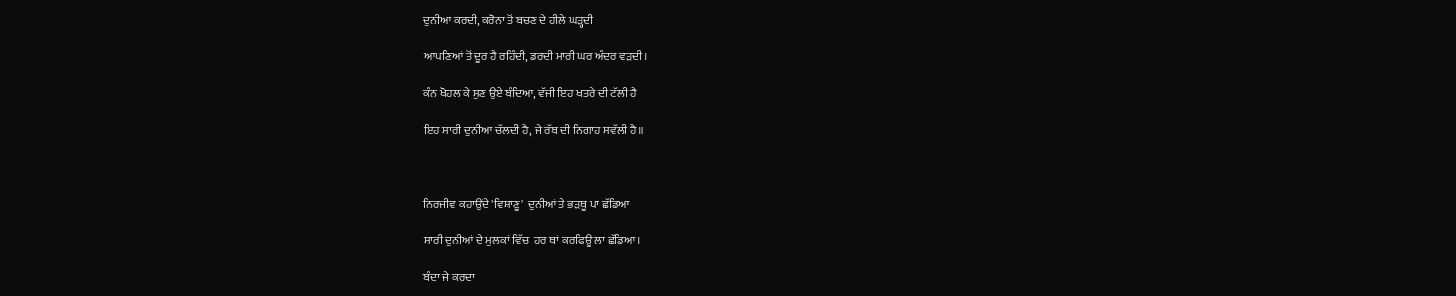ਦੁਨੀਆ ਕਰਦੀ, ਕਰੋਨਾ ਤੋਂ ਬਚਣ ਦੇ ਹੀਲੇ ਘੜ੍ਹਦੀ

ਆਪਣਿਆਂ ਤੋਂ ਦੂਰ ਹੈ ਰਹਿੰਦੀ, ਡਰਦੀ ਮਾਰੀ ਘਰ ਅੰਦਰ ਵੜਦੀ।

ਕੰਨ ਖੋਹਲ ਕੇ ਸੁਣ ਉਏ ਬੰਦਿਆ, ਵੱਜੀ ਇਹ ਖਤਰੇ ਦੀ ਟੱਲੀ ਹੈ

ਇਹ ਸਾਰੀ ਦੁਨੀਆ ਚੱਲਦੀ ਹੈ, ਜੇ ਰੱਬ ਦੀ ਨਿਗਾਹ ਸਵੱਲੀ ਹੈ॥



ਨਿਰਜੀਵ ਕਹਾਉਂਦੇ 'ਵਿਸ਼ਾਣੂ'  ਦੁਨੀਆਂ ਤੇ ਭੜਥੂ ਪਾ ਛੱਡਿਆ

ਸਾਰੀ ਦੁਨੀਆਂ ਦੇ ਮੁਲਕਾਂ ਵਿੱਚ  ਹਰ ਥਾਂ ਕਰਫਿਊ ਲਾ ਛੱਡਿਆ।

ਬੰਦਾ ਜੇ ਕਰਦਾ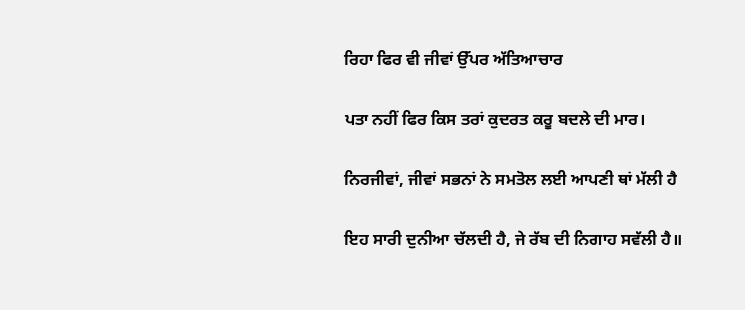ਰਿਹਾ ਫਿਰ ਵੀ ਜੀਵਾਂ ਉੱਪਰ ਅੱਤਿਆਚਾਰ

ਪਤਾ ਨਹੀਂ ਫਿਰ ਕਿਸ ਤਰਾਂ ਕੁਦਰਤ ਕਰੂ ਬਦਲੇ ਦੀ ਮਾਰ।

ਨਿਰਜੀਵਾਂ, ਜੀਵਾਂ ਸਭਨਾਂ ਨੇ ਸਮਤੋਲ ਲਈ ਆਪਣੀ ਥਾਂ ਮੱਲੀ ਹੈ

ਇਹ ਸਾਰੀ ਦੁਨੀਆ ਚੱਲਦੀ ਹੈ, ਜੇ ਰੱਬ ਦੀ ਨਿਗਾਹ ਸਵੱਲੀ ਹੈ॥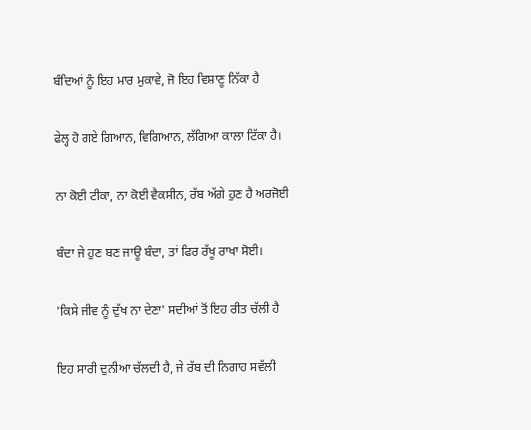ਬੰਦਿਆਂ ਨੂੰ ਇਹ ਮਾਰ ਮੁਕਾਵੇ, ਜੋ ਇਹ ਵਿਸ਼ਾਣੂ ਨਿੱਕਾ ਹੈ

ਫੇਲ੍ਹ ਹੋ ਗਏ ਗਿਆਨ, ਵਿਗਿਆਨ, ਲੱਗਿਆ ਕਾਲਾ ਟਿੱਕਾ ਹੈ।

ਨਾ ਕੋਈ ਟੀਕਾ, ਨਾ ਕੋਈ ਵੈਕਸੀਨ, ਰੱਬ ਅੱਗੇ ਹੁਣ ਹੈ ਅਰਜੋਈ

ਬੰਦਾ ਜੇ ਹੁਣ ਬਣ ਜਾਊ ਬੰਦਾ, ਤਾਂ ਫਿਰ ਰੱਖੂ ਰਾਖਾ ਸੋਈ।

'ਕਿਸੇ ਜੀਵ ਨੂੰ ਦੁੱਖ ਨਾ ਦੇਣਾ' ਸਦੀਆਂ ਤੋਂ ਇਹ ਰੀਤ ਚੱਲੀ ਹੈ

ਇਹ ਸਾਰੀ ਦੁਨੀਆ ਚੱਲਦੀ ਹੈ, ਜੇ ਰੱਬ ਦੀ ਨਿਗਾਹ ਸਵੱਲੀ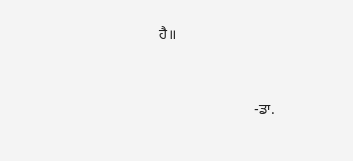ਹੈ॥



                          -ਡਾ.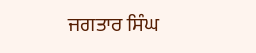ਜਗਤਾਰ ਸਿੰਘ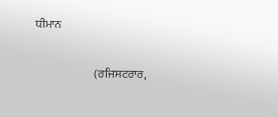ਧੀਮਾਨ

                          (ਰਜਿਸਟਰਾਰ,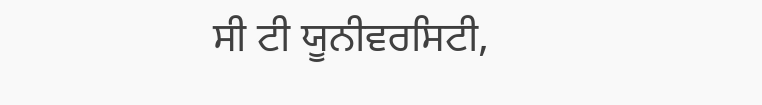ਸੀ ਟੀ ਯੂਨੀਵਰਸਿਟੀ,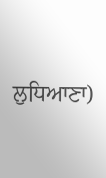ਲੁਧਿਆਣਾ)